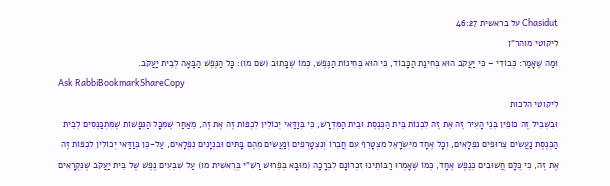Chasidut על בראשית 46:27
ליקוטי מוהר"ן
וּמַה שֶּׁאָמַר: כְּבוֹדִי – כִּי יַעֲקֹב הוּא בְּחִינַת הַכָּבוֹד, כִּי הוּא בְּחִינוֹת הַנֶּפֶשׁ, כְּמוֹ שֶׁכָּתוּב (שם מו): כָּל הַנֶּפֶשׁ הַבָּאָה לְבֵית יַעֲקֹב.
Ask RabbiBookmarkShareCopy
ליקוטי הלכות
וּבִשְׁבִיל זֶה כּוֹפִין בְּנֵי הָעִיר זֶה אֶת זֶה לִבְנוֹת בֵּית הַכְּנֶסֶת וּבֵית הַמִּדְרָשׁ, כִּי בְּוַדַּאי יְכוֹלִין לִכְפּוֹת זֶה אֶת זֶה, מֵאַחַר שֶׁמִּכָּל הַנְּפָשׁוֹת שֶׁמִּתְכַּנְּסִים לְבֵית הַכְּנֶסֶת נַעֲשִׂים צֵרוּפִים נִפְלָאִים, וְכָל אֶחָד מִיִּשְׂרָאֵל מִצְטָרֵף עִם חֲבֵרוֹ וְנִצְטָרְפִים וְנַעֲשִׂים מֵהֶם בָּתִּים וּבִנְיָנִים נִפְלָאִים, עַל-כֵּן בְּוַדַּאי יְכוֹלִין לִכְפּוֹת זֶה אֶת זֶה, כִּי כֻּלָּם חֲשׁוּבִים כְּנֶפֶשׁ אֶחָד, כְּמוֹ שֶׁאָמְרוּ רַבּוֹתֵינוּ זִכְרוֹנָם לִבְרָכָה (מוּבָא בְּפֵרוּשׁ רַשִׁ"י בְּרֵאשִׁית מו) עַל שִׁבְעִים נֶפֶשׁ שֶׁל בֵּית יַעֲקֹב שֶׁנִּקְרָאִים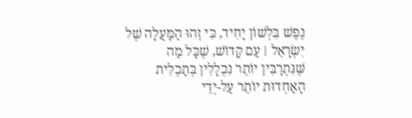נֶפֶשׁ בִּלְשׁוֹן יָחִיד, כִּי זֶהוּ הַמַּעֲלָה שֶׁל יִשְׂרָאֵל ׀ עַם קָדוֹשׁ, שֶׁכָּל מַה שֶּׁנִּתְרַבִּין יוֹתֵר נִכְלָלִין בְּתַכְלִית הָאַחְדוּת יוֹתֵר עַל-יְדֵי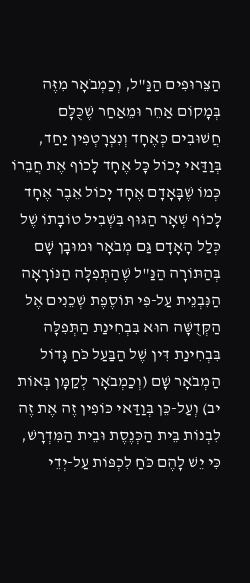הַצֵּרוּפִים הַנַּ"ל, וְכַמְבֹאָר מִזֶּה בְּמָקוֹם אַחֵר וּמֵאַחַר שֶׁכֻּלָּם חֲשׁוּבִים כְּאֶחָד וְנִצְרָטְפִין יַחַד, בְּוַדַּאי יָכוֹל כָּל אֶחָד לָכוֹף אֶת חֲבֵרוֹ כְּמוֹ שֶׁבָּאָדָם אֶחָד יָכוֹל אֵבֶר אֶחָד לָכוֹף שְׁאָר הַגּוּף בִּשְׁבִיל טוֹבָתוֹ שֶׁל כְּלַל הָאָדָם גַּם מְבֹאָר וּמוּבָן שָׁם בְּהַתּוֹרָה הַנַּ"ל שֶׁהַתְּפִלָּה הַנּוֹרָאָה הַנִּבְנֵית עַל-פִּי תּוֹסֶפֶת שְׁכֵנִים אֶל הַקְּדֻשָּׁה הוּא בִּבְחִינַת הַתְּפִלָּה בִּבְחִינַת דִּין שֶׁל הַבַּעַל כֹּחַ גָּדוֹל הַמְבֹאָר שָׁם (וְכַמְבֹאָר לְקַמָּן בְּאוֹת יב) וְעַל-כֵּן בְּוַדַּאי כּוֹפִין זֶה אֶת זֶה לִבְנוֹת בֵּית הַכְּנֶסֶת וּבֵית הַמִּדְרָשׁ, כִּי יֵשׁ לָהֶם כֹּחַ לִכְפּוֹת עַל-יְדֵי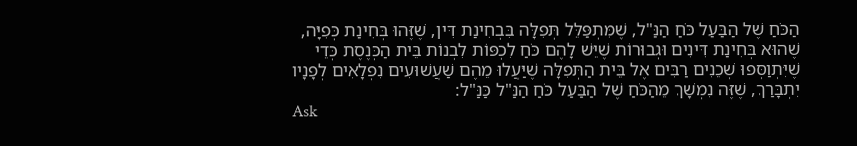הַכֹּחַ שֶׁל הַבַּעַל כֹּחַ הַנַּ"ל, שֶׁמִּתְפַּלֵּל תְּפִלָּה בִּבְחִינַת דִּין, שֶׁזֶּהוּ בְּחִינַת כְּפִיָּה, שֶׁהוּא בְּחִינַת דִּינִים וּגְבוּרוֹת שֶׁיֵּשׁ לָהֶם כֹּחַ לִכְפּוֹת לִבְנוֹת בֵּית הַכְּנֶסֶת כְּדֵי שֶׁיִּתְוַסְּפוּ שְׁכֵנִים רַבִּים אֶל בֵּית הַתְּפִלָּה שֶׁיַּעֲלוּ מֵהֶם שַׁעֲשׁוּעִים נִפְלָאִים לְפָנָיו יִתְבָּרַךְ, שֶׁזֶּה נִמְשָׁךְ מֵהַכֹּחַ שֶׁל הַבַּעַל כֹּחַ הַנַּ"ל כַּנַּ"ל:
Ask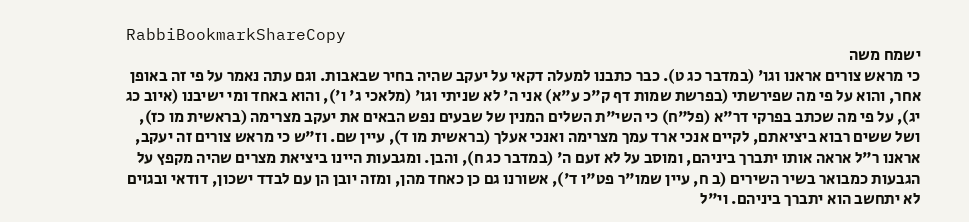RabbiBookmarkShareCopy
ישמח משה
כי מראש צורים אראנו וגו' (במדבר כג ט). כבר כתבנו למעלה דקאי על יעקב שהיה בחיר שבאבות. וגם עתה נאמר על פי זה באופן אחר, והוא על פי מה שפירשתי (בפרשת שמות דף ק"כ ע"א) אני ה' לא שניתי וגו' (מלאכי ג' ו'), והוא באחד ומי ישיבנו (איוב כג יג), על פי מה שכתב בפרקי דר"א (פל"ח) כי השי"ת השלים המנין של שבעים נפש הבאים את יעקב מצרימה (בראשית מו כז), ושל ששים רבוא ביציאתם, לקיים אנכי ארד עמך מצרימה ואנכי אעלך (בראשית מו ד), עיין שם. וז"ש כי מראש צורים זה יעקב, אראנו ר"ל אראה אותו יתברך ביניהם, ומוסב על לא זעם ה' (במדבר כג ח), והבן. ומגבעות היינו ביציאת מצרים שהיה מקפץ על הגבעות כמבואר בשיר השירים (ב ח, עיין שמו"ר פט"ו ד'), אשורנו גם כן כאחד מהן, ומזה יובן הן עם לבדד ישכון, דודאי ובגוים לא יתחשב הוא יתברך ביניהם. וי"ל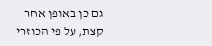גם כן באופן אחר קצת, על פי הכוזרי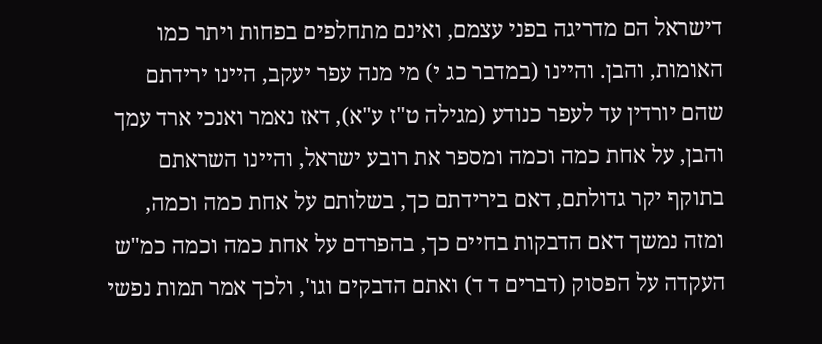דישראל הם מדריגה בפני עצמם, ואינם מתחלפים בפחות ויתר כמו האומות, והבן. והיינו (במדבר כג י) מי מנה עפר יעקב, היינו ירידתם שהם יורדין עד לעפר כנודע (מגילה ט"ז ע"א), דאז נאמר ואנכי ארד עמך והבן, על אחת כמה וכמה ומספר את רובע ישראל, והיינו השראתם בתוקף יקר גדולתם, דאם בירידתם כך, בשלותם על אחת כמה וכמה, ומזה נמשך דאם הדבקות בחיים כך, בהפרדם על אחת כמה וכמה כמ"ש העקדה על הפסוק (דברים ד ד) ואתם הדבקים וגו', ולכך אמר תמות נפשי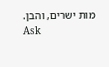מות ישרים, והבן.
Ask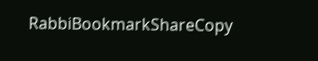RabbiBookmarkShareCopy